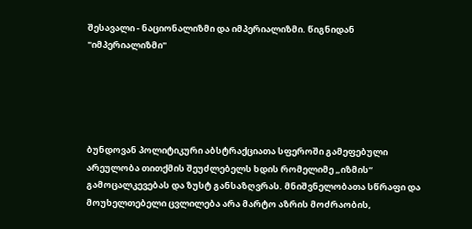შესავალი - ნაციონალიზმი და იმპერიალიზმი. წიგნიდან "იმპერიალიზმი"





ბუნდოვან პოლიტიკური აბსტრაქციათა სფეროში გამეფებული არეულობა თითქმის შეუძლებელს ხდის რომელიმე „იზმის“ გამოცალკევებას და ზუსტ განსაზღვრას. მნიშვნელობათა სწრაფი და მოუხელთებელი ცვლილება არა მარტო აზრის მოძრაობის,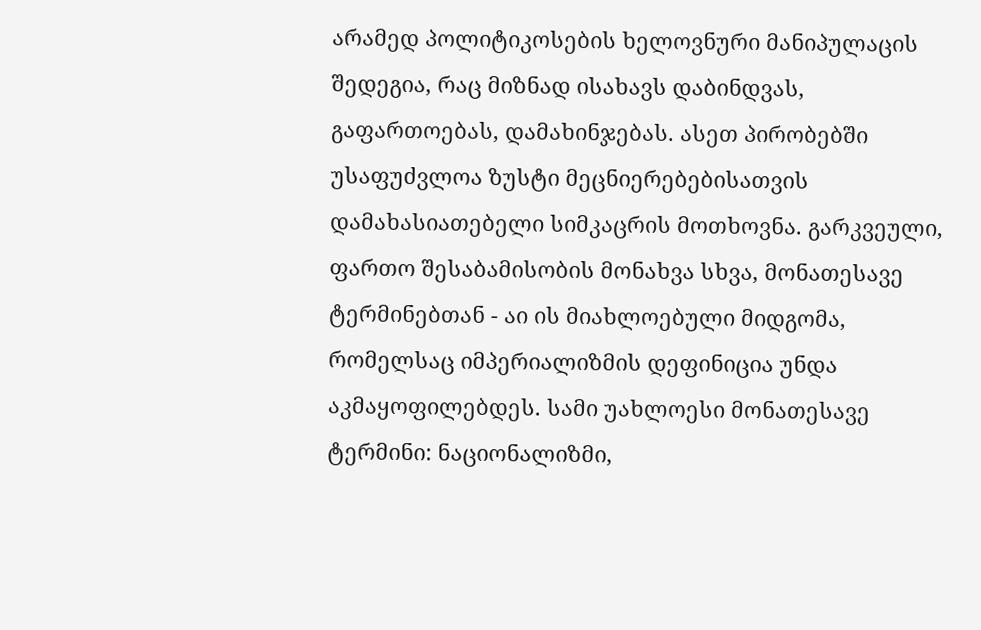არამედ პოლიტიკოსების ხელოვნური მანიპულაცის შედეგია, რაც მიზნად ისახავს დაბინდვას, გაფართოებას, დამახინჯებას. ასეთ პირობებში უსაფუძვლოა ზუსტი მეცნიერებებისათვის დამახასიათებელი სიმკაცრის მოთხოვნა. გარკვეული, ფართო შესაბამისობის მონახვა სხვა, მონათესავე ტერმინებთან - აი ის მიახლოებული მიდგომა, რომელსაც იმპერიალიზმის დეფინიცია უნდა აკმაყოფილებდეს. სამი უახლოესი მონათესავე ტერმინი: ნაციონალიზმი,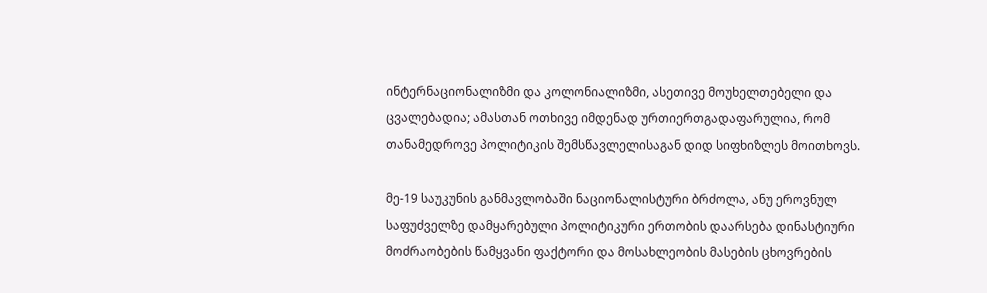ინტერნაციონალიზმი და კოლონიალიზმი, ასეთივე მოუხელთებელი და ცვალებადია; ამასთან ოთხივე იმდენად ურთიერთგადაფარულია, რომ თანამედროვე პოლიტიკის შემსწავლელისაგან დიდ სიფხიზლეს მოითხოვს.

მე-19 საუკუნის განმავლობაში ნაციონალისტური ბრძოლა, ანუ ეროვნულ საფუძველზე დამყარებული პოლიტიკური ერთობის დაარსება დინასტიური მოძრაობების წამყვანი ფაქტორი და მოსახლეობის მასების ცხოვრების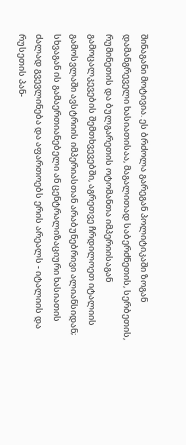შინაგანი მოტივია. ეს ბრძოლა გარეგან პოლიტიკაში ზოგან დამანგრეველი ხასიათისაა, მაგალითად საბერძნეთის, სერბეთის, რუმინეთის და ბულგარეთის ოტომანთა იმპერიისაგან გამოცალკევების შემთხვევებში, აგრეთვე ჩრდილოეთ იტალიის გამოსვლაში ავსტრიის იმპერიასთან არაბუნებრივი ალიანსიდან; სხვაგან ის გამაერთიანებელი ან ცენტრალიზაციური ხასიათის ძალად გვევლინება და აფართოებს ერის არეალს - იტალიის და რუსეთის პან-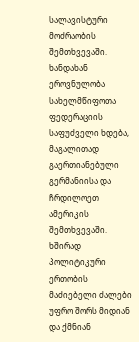სალავისტური მოძრაობის შემთხვევაში. ხანდახან ეროვნულობა სახელმწიფოთა ფედერაციის საფუძველი ხდება, მაგალითად გაერთიანებული გერმანიისა და ჩრდილოეთ ამერიკის შემთხვევაში. ხშირად პოლიტიკური ერთობის მაძიებელი ძალები უფრო შორს მიდიან და ქმნიან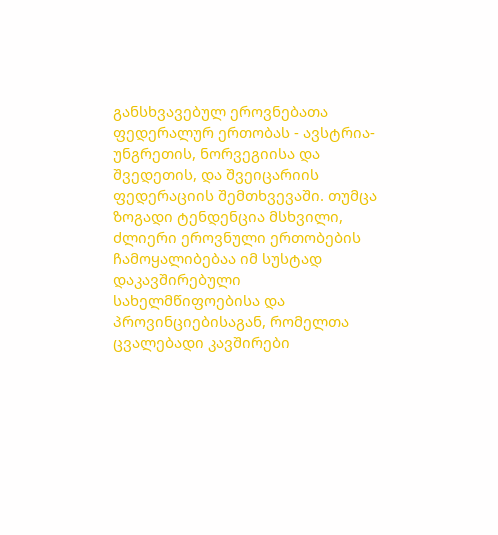განსხვავებულ ეროვნებათა ფედერალურ ერთობას - ავსტრია-უნგრეთის, ნორვეგიისა და შვედეთის, და შვეიცარიის ფედერაციის შემთხვევაში. თუმცა ზოგადი ტენდენცია მსხვილი, ძლიერი ეროვნული ერთობების ჩამოყალიბებაა იმ სუსტად დაკავშირებული სახელმწიფოებისა და პროვინციებისაგან, რომელთა ცვალებადი კავშირები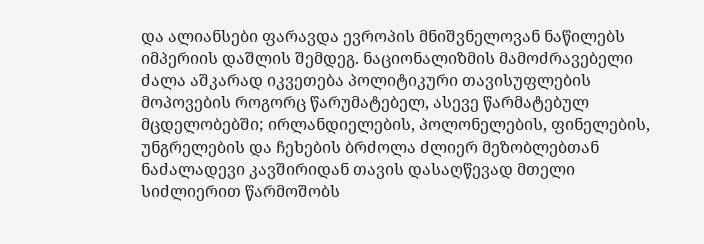და ალიანსები ფარავდა ევროპის მნიშვნელოვან ნაწილებს იმპერიის დაშლის შემდეგ. ნაციონალიზმის მამოძრავებელი ძალა აშკარად იკვეთება პოლიტიკური თავისუფლების მოპოვების როგორც წარუმატებელ, ასევე წარმატებულ მცდელობებში; ირლანდიელების, პოლონელების, ფინელების, უნგრელების და ჩეხების ბრძოლა ძლიერ მეზობლებთან ნაძალადევი კავშირიდან თავის დასაღწევად მთელი სიძლიერით წარმოშობს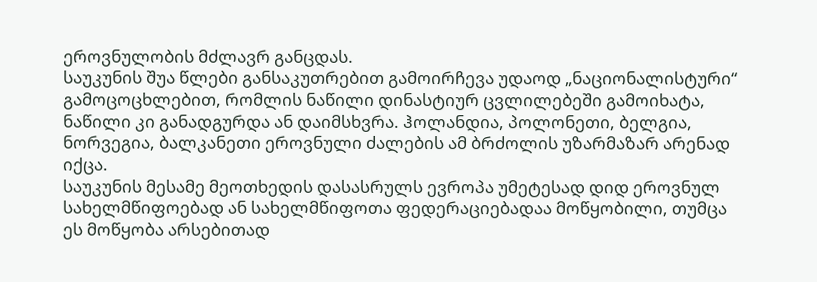ეროვნულობის მძლავრ განცდას.
საუკუნის შუა წლები განსაკუთრებით გამოირჩევა უდაოდ „ნაციონალისტური“ გამოცოცხლებით, რომლის ნაწილი დინასტიურ ცვლილებეში გამოიხატა, ნაწილი კი განადგურდა ან დაიმსხვრა. ჰოლანდია, პოლონეთი, ბელგია, ნორვეგია, ბალკანეთი ეროვნული ძალების ამ ბრძოლის უზარმაზარ არენად იქცა.
საუკუნის მესამე მეოთხედის დასასრულს ევროპა უმეტესად დიდ ეროვნულ სახელმწიფოებად ან სახელმწიფოთა ფედერაციებადაა მოწყობილი, თუმცა ეს მოწყობა არსებითად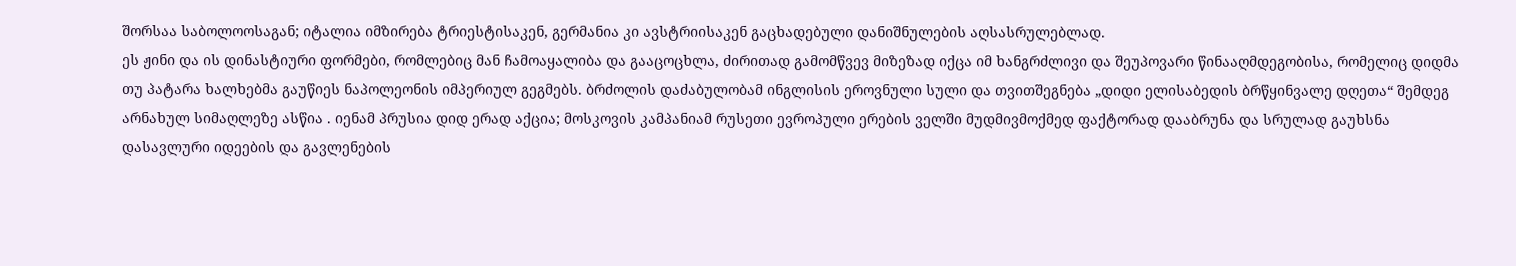შორსაა საბოლოოსაგან; იტალია იმზირება ტრიესტისაკენ, გერმანია კი ავსტრიისაკენ გაცხადებული დანიშნულების აღსასრულებლად.
ეს ჟინი და ის დინასტიური ფორმები, რომლებიც მან ჩამოაყალიბა და გააცოცხლა, ძირითად გამომწვევ მიზეზად იქცა იმ ხანგრძლივი და შეუპოვარი წინააღმდეგობისა, რომელიც დიდმა თუ პატარა ხალხებმა გაუწიეს ნაპოლეონის იმპერიულ გეგმებს. ბრძოლის დაძაბულობამ ინგლისის ეროვნული სული და თვითშეგნება „დიდი ელისაბედის ბრწყინვალე დღეთა“ შემდეგ არნახულ სიმაღლეზე ასწია . იენამ პრუსია დიდ ერად აქცია; მოსკოვის კამპანიამ რუსეთი ევროპული ერების ველში მუდმივმოქმედ ფაქტორად დააბრუნა და სრულად გაუხსნა დასავლური იდეების და გავლენების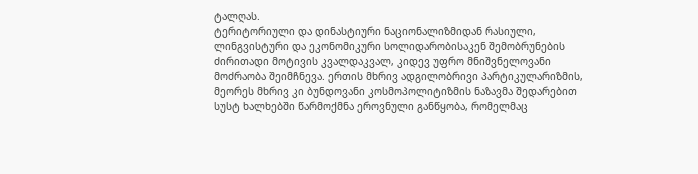ტალღას.
ტერიტორიული და დინასტიური ნაციონალიზმიდან რასიული, ლინგვისტური და ეკონომიკური სოლიდარობისაკენ შემობრუნების ძირითადი მოტივის კვალდაკვალ, კიდევ უფრო მნიშვნელოვანი მოძრაობა შეიმჩნევა. ერთის მხრივ ადგილობრივი პარტიკულარიზმის, მეორეს მხრივ კი ბუნდოვანი კოსმოპოლიტიზმის ნაზავმა შედარებით სუსტ ხალხებში წარმოქმნა ეროვნული განწყობა, რომელმაც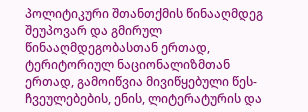პოლიტიკური შთანთქმის წინააღმდეგ შეუპოვარ და გმირულ წინააღმდეგობასთან ერთად, ტერიტორიულ ნაციონალიზმთან ერთად, გამოიწვია მივიწყებული წეს-ჩვეულებების, ენის, ლიტერატურის და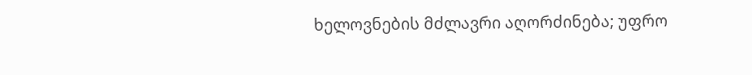ხელოვნების მძლავრი აღორძინება; უფრო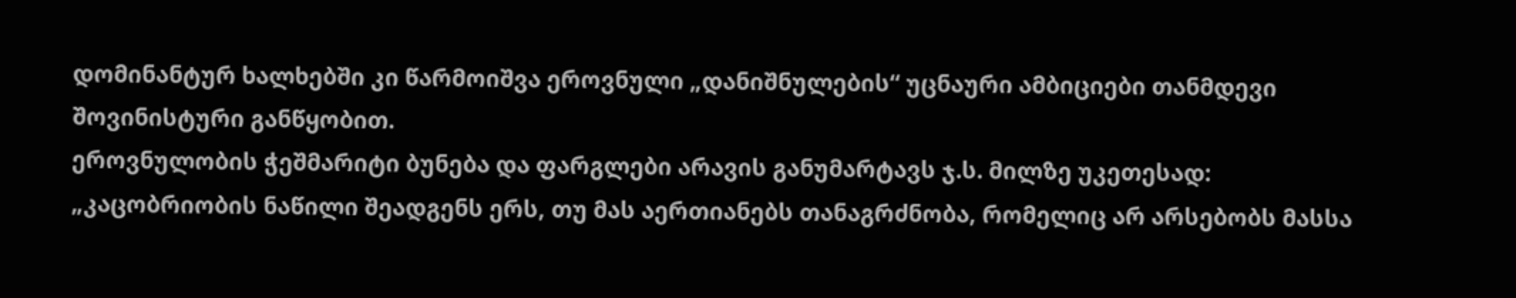დომინანტურ ხალხებში კი წარმოიშვა ეროვნული „დანიშნულების“ უცნაური ამბიციები თანმდევი შოვინისტური განწყობით.
ეროვნულობის ჭეშმარიტი ბუნება და ფარგლები არავის განუმარტავს ჯ.ს. მილზე უკეთესად:
„კაცობრიობის ნაწილი შეადგენს ერს, თუ მას აერთიანებს თანაგრძნობა, რომელიც არ არსებობს მასსა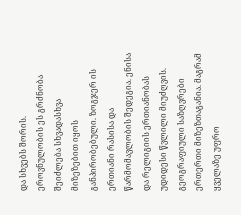და სხვებს შორის. ეროვნულობის ეს გრძნობა შეიძლება სხვადასხვა მიზეზებით იყოს განპირობებული. ზოგჯერ ის ერთიანი რასისა და წარმომავლობის შედეგია. ენისა და რელიგიის ერთიანობას უდიდესი წვლილი მიუძღვის. გეოგრაფიული საზღვრები ერთერთი მიზეზთაგანია. მაგრამ ყველაზე უფრო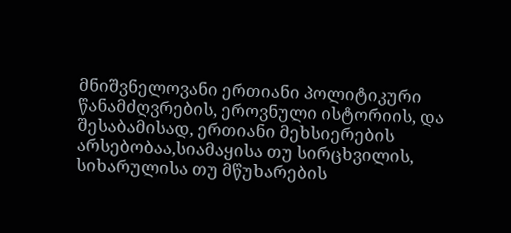მნიშვნელოვანი ერთიანი პოლიტიკური წანამძღვრების, ეროვნული ისტორიის, და შესაბამისად, ერთიანი მეხსიერების არსებობაა,სიამაყისა თუ სირცხვილის, სიხარულისა თუ მწუხარების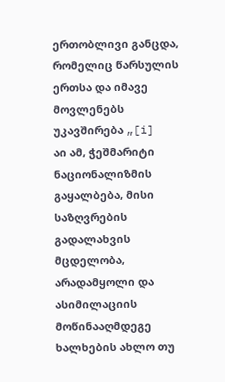ერთობლივი განცდა, რომელიც წარსულის ერთსა და იმავე მოვლენებს უკავშირება „[i]
აი ამ, ჭეშმარიტი ნაციონალიზმის გაყალბება, მისი საზღვრების გადალახვის მცდელობა, არადამყოლი და ასიმილაციის მოწინააღმდეგე ხალხების ახლო თუ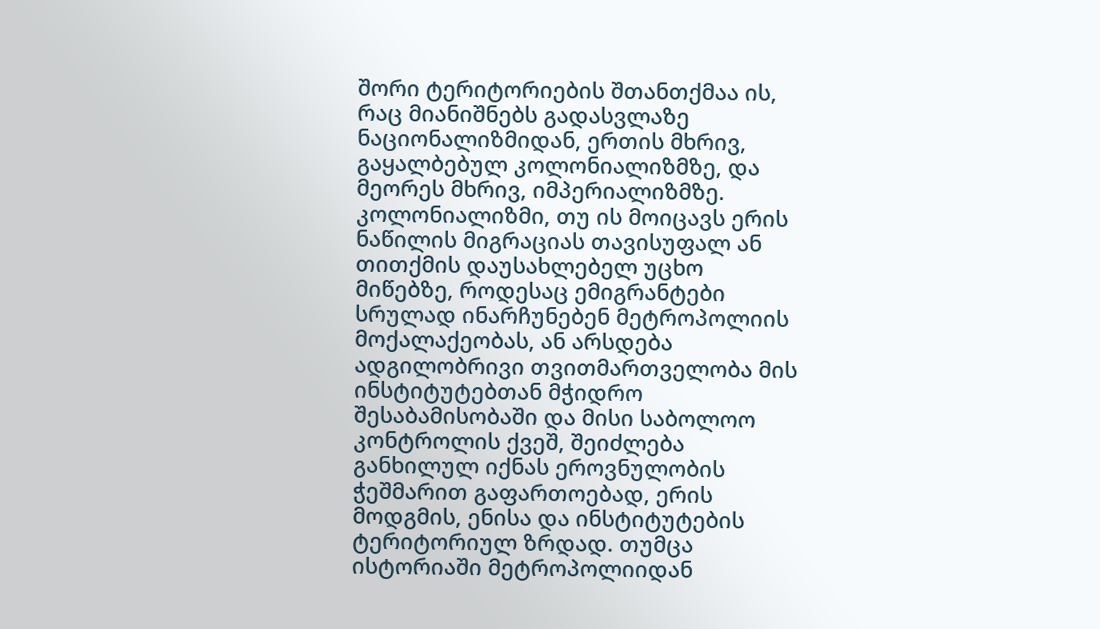შორი ტერიტორიების შთანთქმაა ის, რაც მიანიშნებს გადასვლაზე ნაციონალიზმიდან, ერთის მხრივ, გაყალბებულ კოლონიალიზმზე, და მეორეს მხრივ, იმპერიალიზმზე.
კოლონიალიზმი, თუ ის მოიცავს ერის ნაწილის მიგრაციას თავისუფალ ან თითქმის დაუსახლებელ უცხო მიწებზე, როდესაც ემიგრანტები სრულად ინარჩუნებენ მეტროპოლიის მოქალაქეობას, ან არსდება ადგილობრივი თვითმართველობა მის ინსტიტუტებთან მჭიდრო შესაბამისობაში და მისი საბოლოო კონტროლის ქვეშ, შეიძლება განხილულ იქნას ეროვნულობის ჭეშმარით გაფართოებად, ერის მოდგმის, ენისა და ინსტიტუტების ტერიტორიულ ზრდად. თუმცა ისტორიაში მეტროპოლიიდან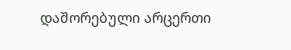დაშორებული არცერთი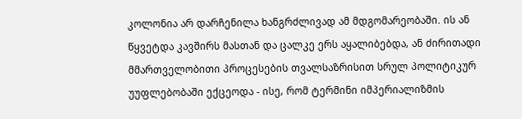კოლონია არ დარჩენილა ხანგრძლივად ამ მდგომარეობაში. ის ან წყვეტდა კავშირს მასთან და ცალკე ერს აყალიბებდა, ან ძირითადი მმართველობითი პროცესების თვალსაზრისით სრულ პოლიტიკურ უუფლებობაში ექცეოდა - ისე, რომ ტერმინი იმპერიალიზმის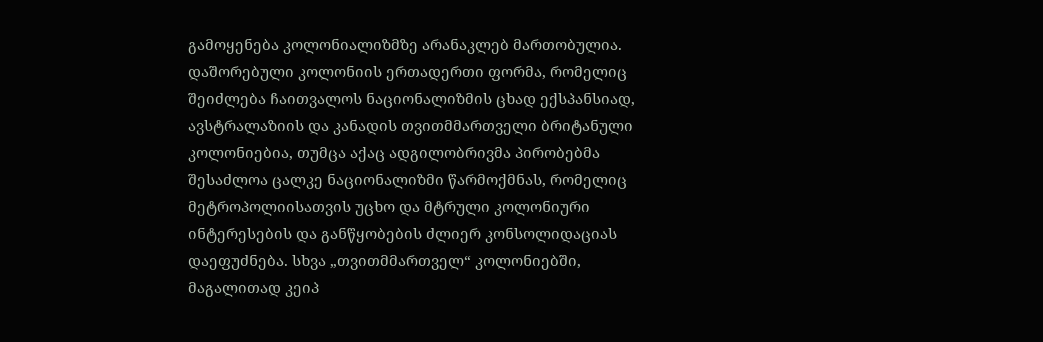გამოყენება კოლონიალიზმზე არანაკლებ მართობულია. დაშორებული კოლონიის ერთადერთი ფორმა, რომელიც შეიძლება ჩაითვალოს ნაციონალიზმის ცხად ექსპანსიად, ავსტრალაზიის და კანადის თვითმმართველი ბრიტანული კოლონიებია, თუმცა აქაც ადგილობრივმა პირობებმა შესაძლოა ცალკე ნაციონალიზმი წარმოქმნას, რომელიც მეტროპოლიისათვის უცხო და მტრული კოლონიური ინტერესების და განწყობების ძლიერ კონსოლიდაციას დაეფუძნება. სხვა „თვითმმართველ“ კოლონიებში, მაგალითად კეიპ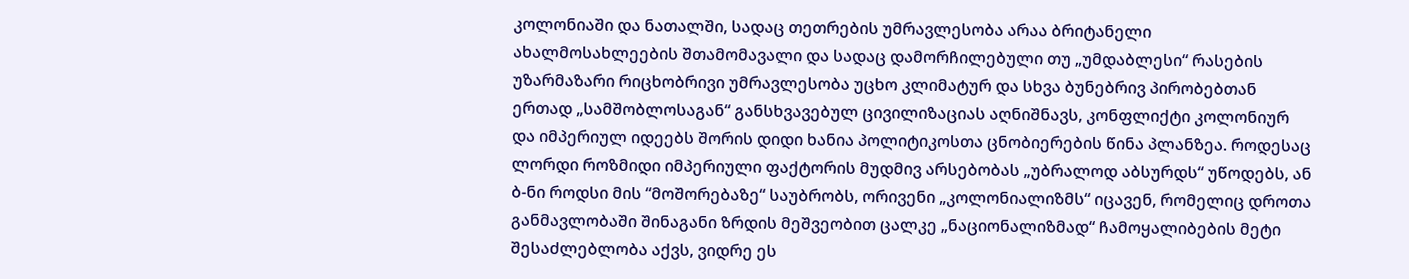კოლონიაში და ნათალში, სადაც თეთრების უმრავლესობა არაა ბრიტანელი ახალმოსახლეების შთამომავალი და სადაც დამორჩილებული თუ „უმდაბლესი“ რასების უზარმაზარი რიცხობრივი უმრავლესობა უცხო კლიმატურ და სხვა ბუნებრივ პირობებთან ერთად „სამშობლოსაგან“ განსხვავებულ ცივილიზაციას აღნიშნავს, კონფლიქტი კოლონიურ და იმპერიულ იდეებს შორის დიდი ხანია პოლიტიკოსთა ცნობიერების წინა პლანზეა. როდესაც ლორდი როზმიდი იმპერიული ფაქტორის მუდმივ არსებობას „უბრალოდ აბსურდს“ უწოდებს, ან ბ-ნი როდსი მის “მოშორებაზე“ საუბრობს, ორივენი „კოლონიალიზმს“ იცავენ, რომელიც დროთა განმავლობაში შინაგანი ზრდის მეშვეობით ცალკე „ნაციონალიზმად“ ჩამოყალიბების მეტი შესაძლებლობა აქვს, ვიდრე ეს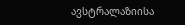ავსტრალაზიისა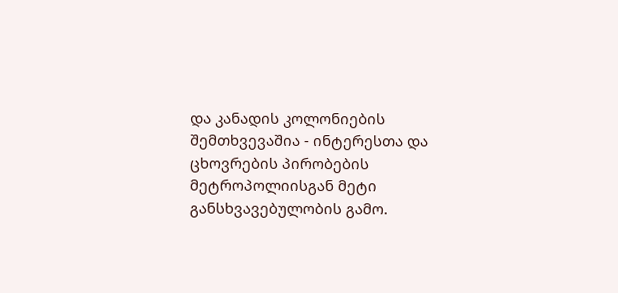და კანადის კოლონიების შემთხვევაშია - ინტერესთა და ცხოვრების პირობების მეტროპოლიისგან მეტი განსხვავებულობის გამო.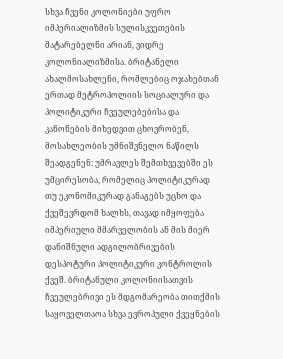სხვა ჩვენი კოლონიები უფრო იმპერიალიზმის სულისკვეთების მატარებელნი არიან, ვიდრე კოლონიალიზმისა. ბრიტანელი ახალმოსახლენი, რომლებიც ოჯახებთან ერთად მეტროპოლიის სოციალური და პოლიტიკური ჩვეულებებისა და კანონების მიხედვით ცხოვრობენ, მოსახლეობის უმნიშვნელო ნაწილს შეადგენენ: უმრავლეს შემთხვევებში ეს უმცირესობა, რომელიც პოლიტიკურად თუ ეკონომიკურად განაგებს უცხო და ქვეშევრდომ ხალხს, თავად იმყოფება იმპერიული მმარველობის ან მის მიერ დანიშნული ადგილობრივების დესპოტური პოლიტიკური კონტროლის ქვეშ. ბრიტანული კოლონიისათვის ჩვეულებრივი ეს მდგომარეობა თითქმის საყოველთაოა სხვა ევროპული ქვეყნების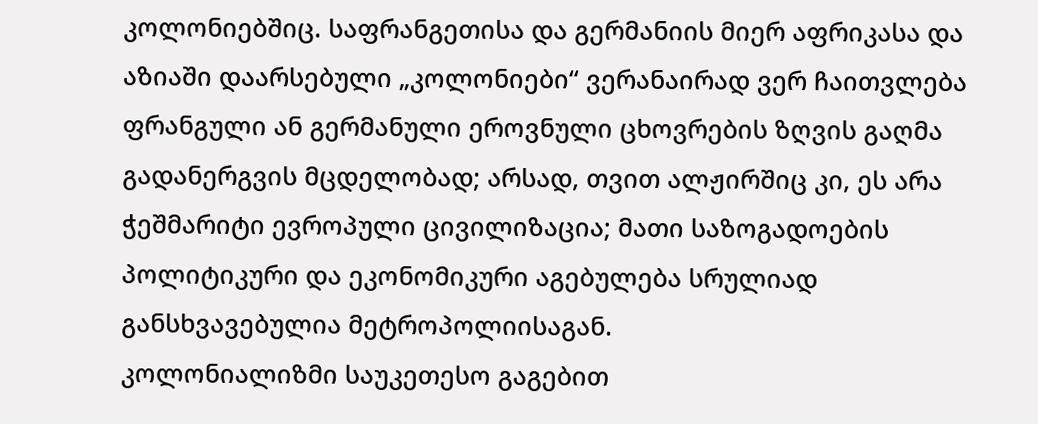კოლონიებშიც. საფრანგეთისა და გერმანიის მიერ აფრიკასა და აზიაში დაარსებული „კოლონიები“ ვერანაირად ვერ ჩაითვლება ფრანგული ან გერმანული ეროვნული ცხოვრების ზღვის გაღმა გადანერგვის მცდელობად; არსად, თვით ალჟირშიც კი, ეს არა ჭეშმარიტი ევროპული ცივილიზაცია; მათი საზოგადოების პოლიტიკური და ეკონომიკური აგებულება სრულიად განსხვავებულია მეტროპოლიისაგან.
კოლონიალიზმი საუკეთესო გაგებით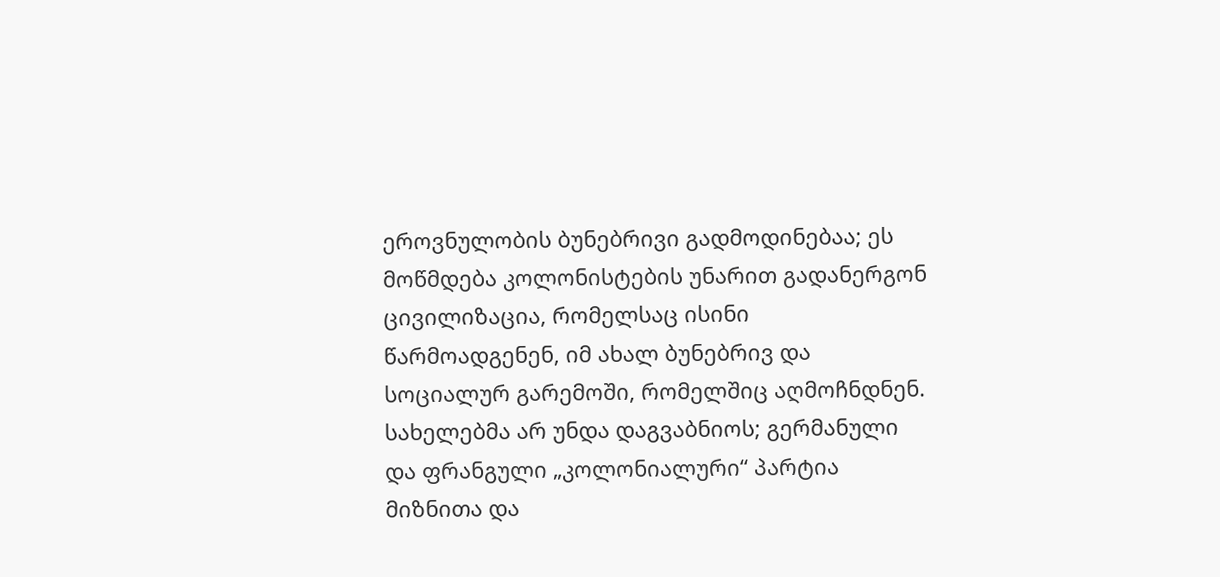ეროვნულობის ბუნებრივი გადმოდინებაა; ეს მოწმდება კოლონისტების უნარით გადანერგონ ცივილიზაცია, რომელსაც ისინი წარმოადგენენ, იმ ახალ ბუნებრივ და სოციალურ გარემოში, რომელშიც აღმოჩნდნენ. სახელებმა არ უნდა დაგვაბნიოს; გერმანული და ფრანგული „კოლონიალური“ პარტია მიზნითა და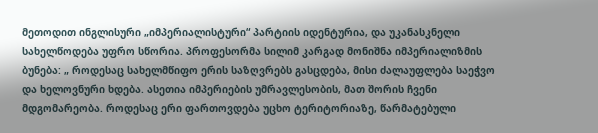მეთოდით ინგლისური „იმპერიალისტური“ პარტიის იდენტურია, და უკანასკნელი სახელწოდება უფრო სწორია. პროფესორმა სილიმ კარგად მონიშნა იმპერიალიზმის ბუნება: „ როდესაც სახელმწიფო ერის საზღვრებს გასცდება, მისი ძალაუფლება საეჭვო და ხელოვნური ხდება. ასეთია იმპერიების უმრავლესობის, მათ შორის ჩვენი მდგომარეობა. როდესაც ერი ფართოვდება უცხო ტერიტორიაზე, წარმატებული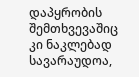დაპყრობის შემთხვევაშიც კი ნაკლებად სავარაუდოა,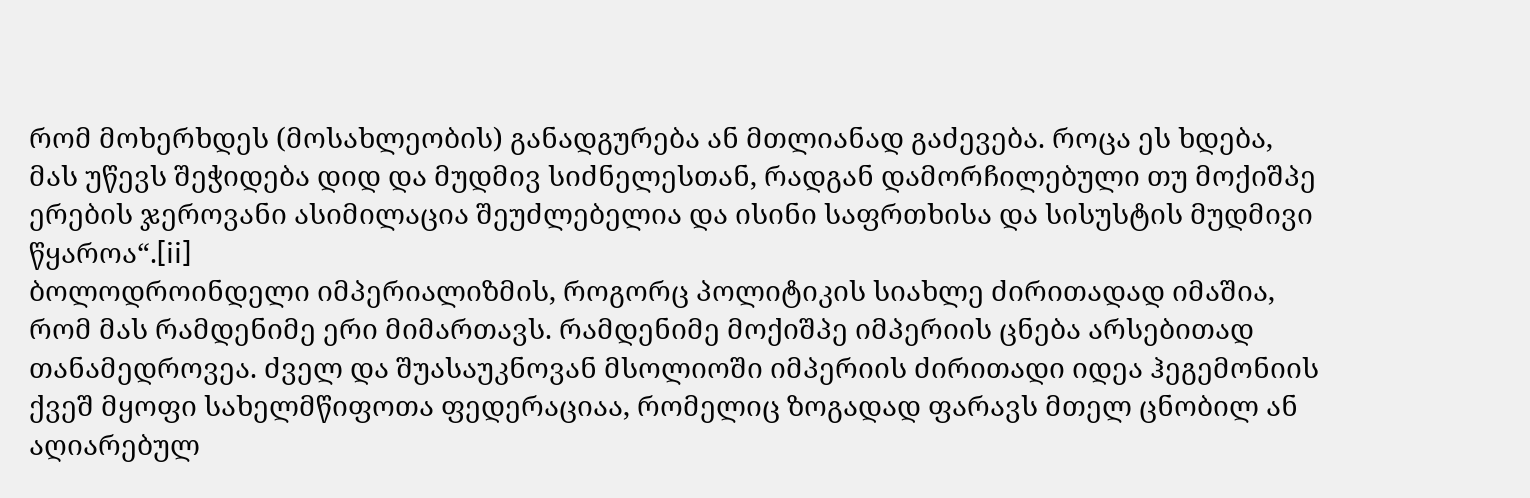რომ მოხერხდეს (მოსახლეობის) განადგურება ან მთლიანად გაძევება. როცა ეს ხდება, მას უწევს შეჭიდება დიდ და მუდმივ სიძნელესთან, რადგან დამორჩილებული თუ მოქიშპე ერების ჯეროვანი ასიმილაცია შეუძლებელია და ისინი საფრთხისა და სისუსტის მუდმივი წყაროა“.[ii]
ბოლოდროინდელი იმპერიალიზმის, როგორც პოლიტიკის სიახლე ძირითადად იმაშია, რომ მას რამდენიმე ერი მიმართავს. რამდენიმე მოქიშპე იმპერიის ცნება არსებითად თანამედროვეა. ძველ და შუასაუკნოვან მსოლიოში იმპერიის ძირითადი იდეა ჰეგემონიის ქვეშ მყოფი სახელმწიფოთა ფედერაციაა, რომელიც ზოგადად ფარავს მთელ ცნობილ ან აღიარებულ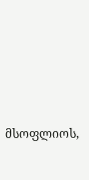მსოფლიოს,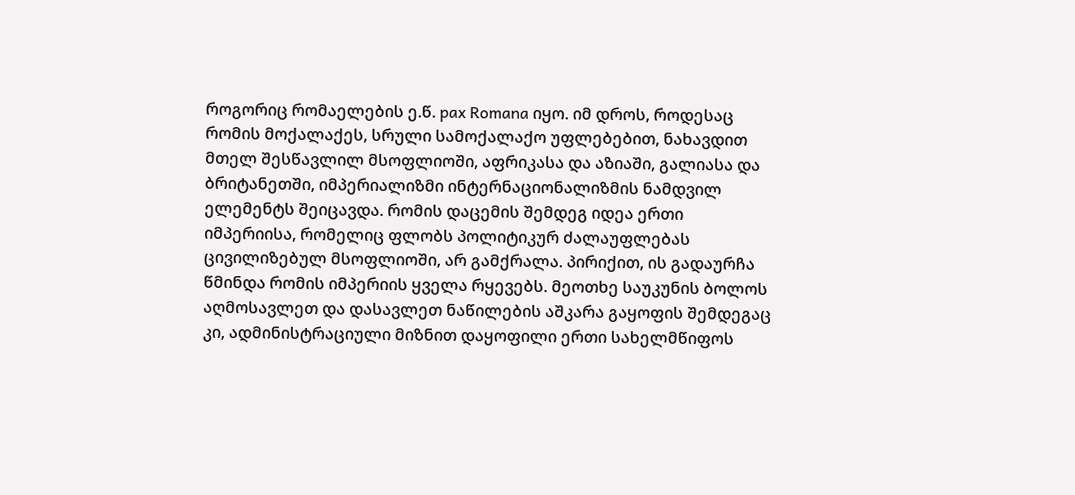როგორიც რომაელების ე.წ. pax Romana იყო. იმ დროს, როდესაც რომის მოქალაქეს, სრული სამოქალაქო უფლებებით, ნახავდით მთელ შესწავლილ მსოფლიოში, აფრიკასა და აზიაში, გალიასა და ბრიტანეთში, იმპერიალიზმი ინტერნაციონალიზმის ნამდვილ ელემენტს შეიცავდა. რომის დაცემის შემდეგ იდეა ერთი იმპერიისა, რომელიც ფლობს პოლიტიკურ ძალაუფლებას ცივილიზებულ მსოფლიოში, არ გამქრალა. პირიქით, ის გადაურჩა წმინდა რომის იმპერიის ყველა რყევებს. მეოთხე საუკუნის ბოლოს აღმოსავლეთ და დასავლეთ ნაწილების აშკარა გაყოფის შემდეგაც კი, ადმინისტრაციული მიზნით დაყოფილი ერთი სახელმწიფოს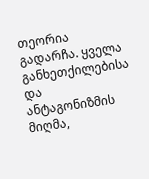თეორია გადარჩა. ყველა განხეთქილებისა და ანტაგონიზმის მიღმა,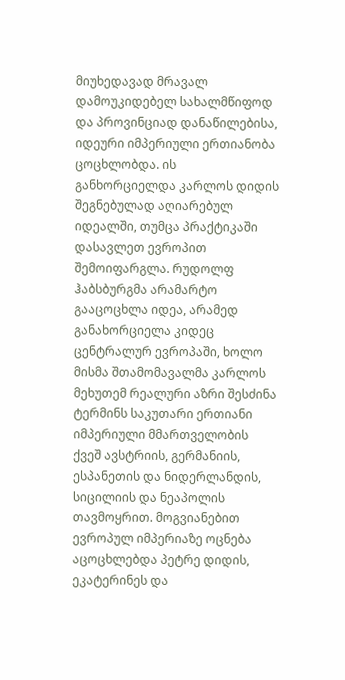მიუხედავად მრავალ დამოუკიდებელ სახალმწიფოდ და პროვინციად დანაწილებისა, იდეური იმპერიული ერთიანობა ცოცხლობდა. ის განხორციელდა კარლოს დიდის შეგნებულად აღიარებულ იდეალში, თუმცა პრაქტიკაში დასავლეთ ევროპით შემოიფარგლა. რუდოლფ ჰაბსბურგმა არამარტო გააცოცხლა იდეა, არამედ განახორციელა კიდეც ცენტრალურ ევროპაში, ხოლო მისმა შთამომავალმა კარლოს მეხუთემ რეალური აზრი შესძინა ტერმინს საკუთარი ერთიანი იმპერიული მმართველობის ქვეშ ავსტრიის, გერმანიის, ესპანეთის და ნიდერლანდის, სიცილიის და ნეაპოლის თავმოყრით. მოგვიანებით ევროპულ იმპერიაზე ოცნება აცოცხლებდა პეტრე დიდის, ეკატერინეს და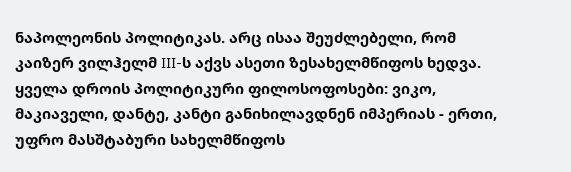ნაპოლეონის პოლიტიკას. არც ისაა შეუძლებელი, რომ კაიზერ ვილჰელმ III-ს აქვს ასეთი ზესახელმწიფოს ხედვა.
ყველა დროის პოლიტიკური ფილოსოფოსები: ვიკო, მაკიაველი, დანტე, კანტი განიხილავდნენ იმპერიას - ერთი, უფრო მასშტაბური სახელმწიფოს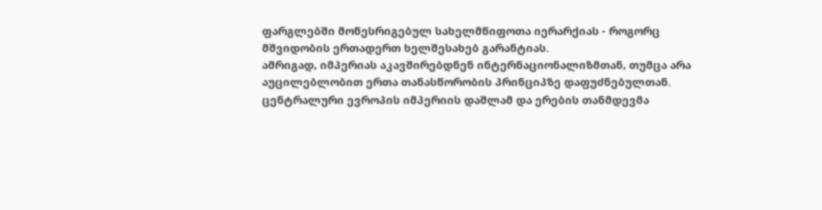ფარგლებში მოწესრიგებულ სახელმწიფოთა იერარქიას - როგორც მშვიდობის ერთადერთ ხელშესახებ გარანტიას.
ამრიგად, იმპერიას აკავშირებდნენ ინტერნაციონალიზმთან, თუმცა არა აუცილებლობით ერთა თანასწორობის პრინციპზე დაფუძნებულთან. ცენტრალური ევროპის იმპერიის დაშლამ და ერების თანმდევმა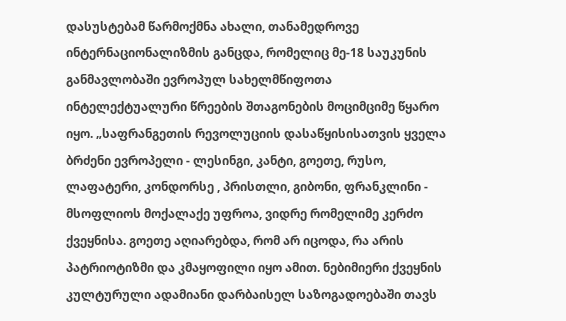დასუსტებამ წარმოქმნა ახალი, თანამედროვე ინტერნაციონალიზმის განცდა, რომელიც მე-18 საუკუნის განმავლობაში ევროპულ სახელმწიფოთა ინტელექტუალური წრეების შთაგონების მოციმციმე წყარო იყო. „საფრანგეთის რევოლუციის დასაწყისისათვის ყველა ბრძენი ევროპელი - ლესინგი, კანტი, გოეთე, რუსო, ლაფატერი, კონდორსე , პრისთლი, გიბონი, ფრანკლინი - მსოფლიოს მოქალაქე უფროა, ვიდრე რომელიმე კერძო ქვეყნისა. გოეთე აღიარებდა, რომ არ იცოდა, რა არის პატრიოტიზმი და კმაყოფილი იყო ამით. ნებიმიერი ქვეყნის კულტურული ადამიანი დარბაისელ საზოგადოებაში თავს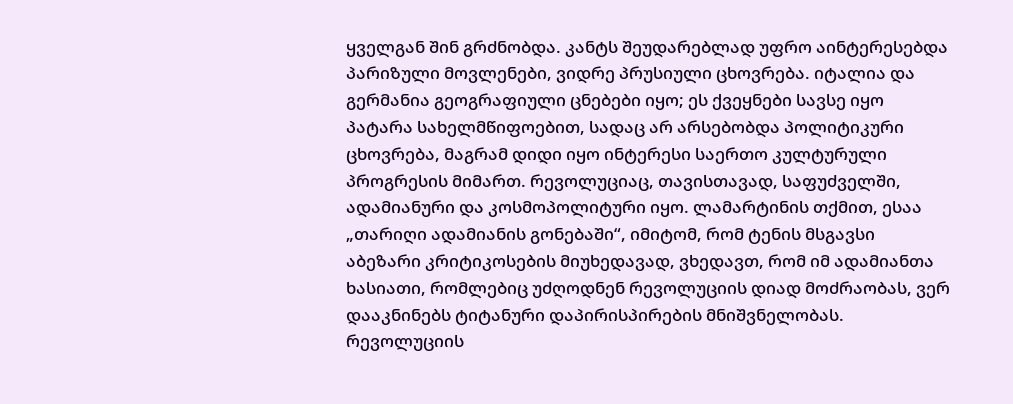ყველგან შინ გრძნობდა. კანტს შეუდარებლად უფრო აინტერესებდა პარიზული მოვლენები, ვიდრე პრუსიული ცხოვრება. იტალია და გერმანია გეოგრაფიული ცნებები იყო; ეს ქვეყნები სავსე იყო პატარა სახელმწიფოებით, სადაც არ არსებობდა პოლიტიკური ცხოვრება, მაგრამ დიდი იყო ინტერესი საერთო კულტურული პროგრესის მიმართ. რევოლუციაც, თავისთავად, საფუძველში, ადამიანური და კოსმოპოლიტური იყო. ლამარტინის თქმით, ესაა „თარიღი ადამიანის გონებაში“, იმიტომ, რომ ტენის მსგავსი აბეზარი კრიტიკოსების მიუხედავად, ვხედავთ, რომ იმ ადამიანთა ხასიათი, რომლებიც უძღოდნენ რევოლუციის დიად მოძრაობას, ვერ დააკნინებს ტიტანური დაპირისპირების მნიშვნელობას. რევოლუციის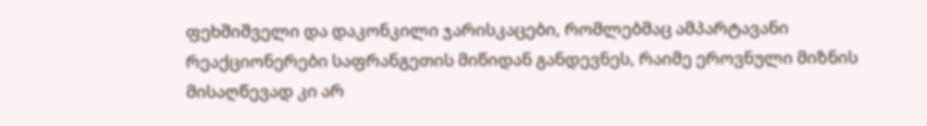ფეხშიშველი და დაკონკილი ჯარისკაცები, რომლებმაც ამპარტავანი რეაქციონერები საფრანგეთის მიწიდან განდევნეს, რაიმე ეროვნული მიზნის მისაღწევად კი არ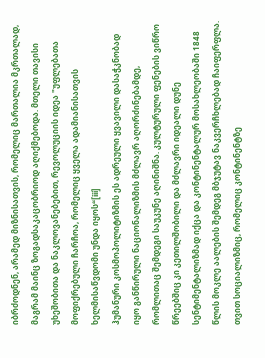იბრძოდნენ, არამედ მიზნისათვის, რომელიც მართალია მკრთალად, მაგრამ მაინც ზოგადსაკაცობრიოდ აღიქმებოდა. მთელი თავისი უხეშობითა და ნაკლოვანებებით, რევოლუციის იდეა "უფლებათა მოფიქრებული ჩარჩოა, რომელიც ყველა ადამიანისათვის ხელმისაწვდომი უნდა იყოს“[iii]
ჰუმანური კოსმოპოლიტიზმის ეს ადრეული ყვავილი დასაჭკნობად იყო განწირული ნაციონალიზმის მძლავრ აღორძინებამდე, რომლითაც შემდეგი საუკუნე აღინიშნა. კულტურული ფენების ვიწრო წრეებშიც კი კეთილშობილი და მძლავრი იდეალი დუნე სენტიმენტალიზმად იქცა და კონტინენტალურ მოსახლეობაში 1848 წლის მოკლე აალების შემდეგ მბჯუტავ ნაკვერჩხლებად ჩაიფერფლა. თვით სოციალიზმიც, რომელიც კონტინენტზე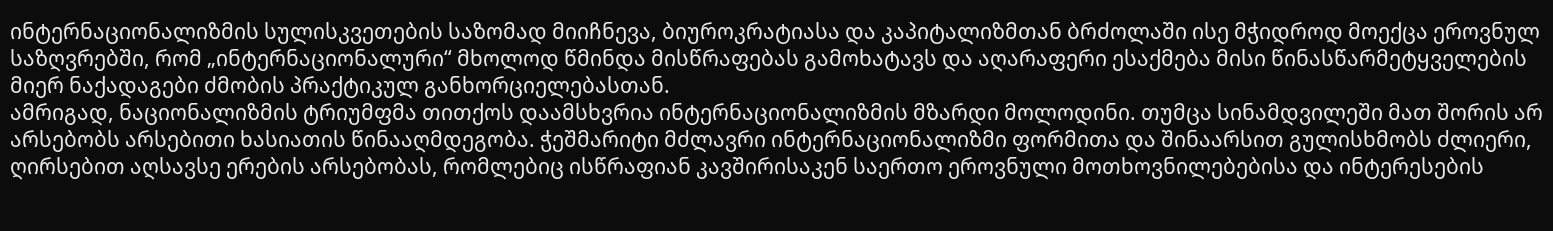ინტერნაციონალიზმის სულისკვეთების საზომად მიიჩნევა, ბიუროკრატიასა და კაპიტალიზმთან ბრძოლაში ისე მჭიდროდ მოექცა ეროვნულ საზღვრებში, რომ „ინტერნაციონალური“ მხოლოდ წმინდა მისწრაფებას გამოხატავს და აღარაფერი ესაქმება მისი წინასწარმეტყველების მიერ ნაქადაგები ძმობის პრაქტიკულ განხორციელებასთან.
ამრიგად, ნაციონალიზმის ტრიუმფმა თითქოს დაამსხვრია ინტერნაციონალიზმის მზარდი მოლოდინი. თუმცა სინამდვილეში მათ შორის არ არსებობს არსებითი ხასიათის წინააღმდეგობა. ჭეშმარიტი მძლავრი ინტერნაციონალიზმი ფორმითა და შინაარსით გულისხმობს ძლიერი, ღირსებით აღსავსე ერების არსებობას, რომლებიც ისწრაფიან კავშირისაკენ საერთო ეროვნული მოთხოვნილებებისა და ინტერესების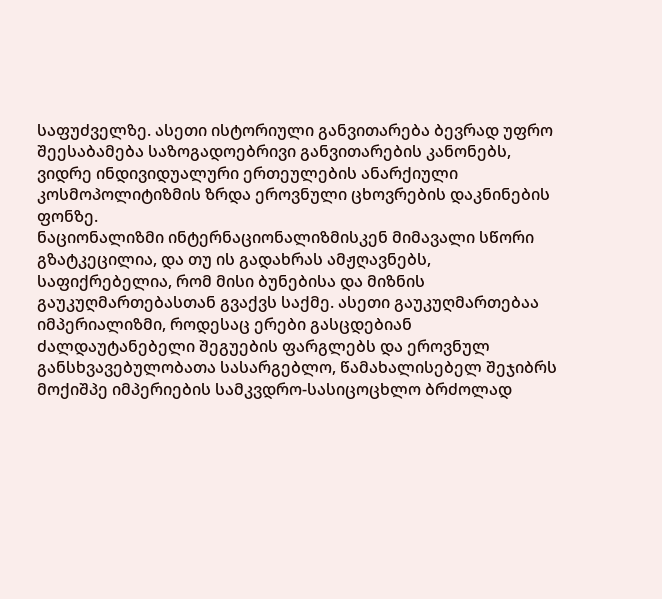საფუძველზე. ასეთი ისტორიული განვითარება ბევრად უფრო შეესაბამება საზოგადოებრივი განვითარების კანონებს, ვიდრე ინდივიდუალური ერთეულების ანარქიული კოსმოპოლიტიზმის ზრდა ეროვნული ცხოვრების დაკნინების ფონზე.
ნაციონალიზმი ინტერნაციონალიზმისკენ მიმავალი სწორი გზატკეცილია, და თუ ის გადახრას ამჟღავნებს, საფიქრებელია, რომ მისი ბუნებისა და მიზნის გაუკუღმართებასთან გვაქვს საქმე. ასეთი გაუკუღმართებაა იმპერიალიზმი, როდესაც ერები გასცდებიან ძალდაუტანებელი შეგუების ფარგლებს და ეროვნულ განსხვავებულობათა სასარგებლო, წამახალისებელ შეჯიბრს მოქიშპე იმპერიების სამკვდრო-სასიცოცხლო ბრძოლად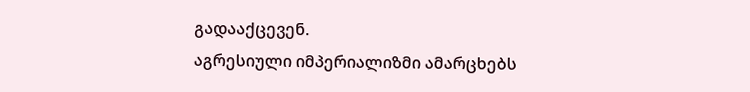გადააქცევენ.
აგრესიული იმპერიალიზმი ამარცხებს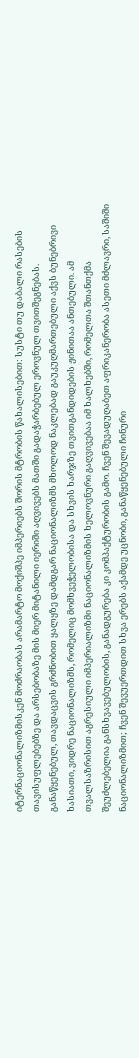იტერნაციონალიზმისკენ მოძრაობას არამარტო მოქიშპე იმპერიებს შორის მტრობის წახალისებით: სუსტი თუ დაბალი რასების თავისუფლებებზე და არსებობაზე მის მიერ მიტანილი იერიში აღვივებს მათში გადაჭარბებულ ეროვნულ თვითშეგნებას. განაწყენებულ, თავდაცვის გრძნობით ყალყზე დამდგარ ნაციონალიზმს მხოლოდ ნაკლებად გაუკუღმართებული აქვს ბუნებრივი ხასიათი, ვიდრე ნაციონალიზმს, რომელიც მომხვეჭელობისა და სხვის ხარჯზე თვითგანდიდების ჟინითაა ანთებული. ამ თვალსაზრისით აგრესიული იმპერიალიზმი ნაციონალიზმის ხელოვნური გაღვივებაა იმ ხალხებში, რომელთა შთანთქმა შეუძლებელია განსხვავებულობის, განადგურება კი კომპაქტურობის გამო. ჩვენ შევადუღაბეთ აფრიკანერობა ასეთი მძლავრი, საშიში ნაციონალიზმით; ჩვენ შევუერთდით სხვა ერებს აქამდე უცნობი, განაწყენებული ჩინური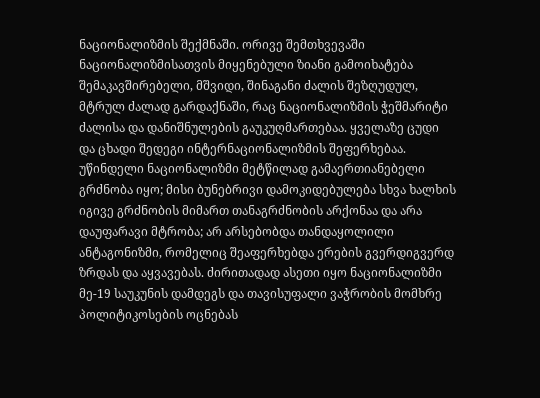ნაციონალიზმის შექმნაში. ორივე შემთხვევაში ნაციონალიზმისათვის მიყენებული ზიანი გამოიხატება შემაკავშირებელი, მშვიდი, შინაგანი ძალის შეზღუდულ, მტრულ ძალად გარდაქნაში, რაც ნაციონალიზმის ჭეშმარიტი ძალისა და დანიშნულების გაუკუღმართებაა. ყველაზე ცუდი და ცხადი შედეგი ინტერნაციონალიზმის შეფერხებაა. უწინდელი ნაციონალიზმი მეტწილად გამაერთიანებელი გრძნობა იყო; მისი ბუნებრივი დამოკიდებულება სხვა ხალხის იგივე გრძნობის მიმართ თანაგრძნობის არქონაა და არა დაუფარავი მტრობა; არ არსებობდა თანდაყოლილი ანტაგონიზმი, რომელიც შეაფერხებდა ერების გვერდიგვერდ ზრდას და აყვავებას. ძირითადად ასეთი იყო ნაციონალიზმი მე-19 საუკუნის დამდეგს და თავისუფალი ვაჭრობის მომხრე პოლიტიკოსების ოცნებას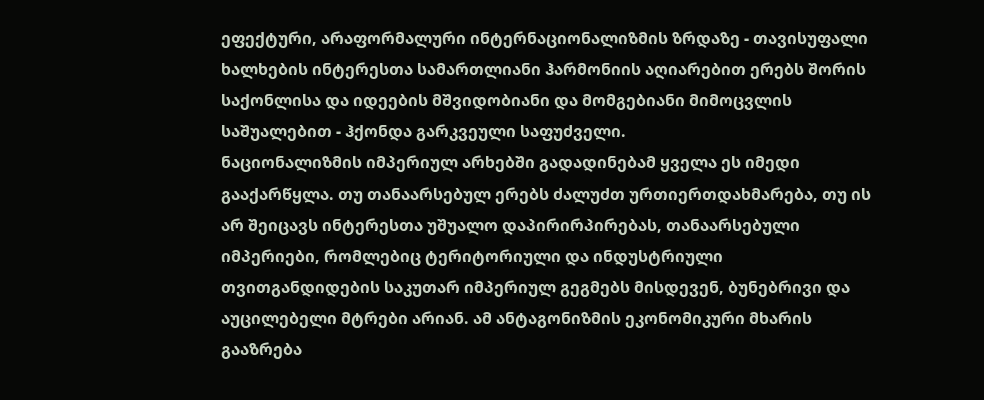ეფექტური, არაფორმალური ინტერნაციონალიზმის ზრდაზე - თავისუფალი ხალხების ინტერესთა სამართლიანი ჰარმონიის აღიარებით ერებს შორის საქონლისა და იდეების მშვიდობიანი და მომგებიანი მიმოცვლის საშუალებით - ჰქონდა გარკვეული საფუძველი.
ნაციონალიზმის იმპერიულ არხებში გადადინებამ ყველა ეს იმედი გააქარწყლა. თუ თანაარსებულ ერებს ძალუძთ ურთიერთდახმარება, თუ ის არ შეიცავს ინტერესთა უშუალო დაპირირპირებას, თანაარსებული იმპერიები, რომლებიც ტერიტორიული და ინდუსტრიული თვითგანდიდების საკუთარ იმპერიულ გეგმებს მისდევენ, ბუნებრივი და აუცილებელი მტრები არიან. ამ ანტაგონიზმის ეკონომიკური მხარის გააზრება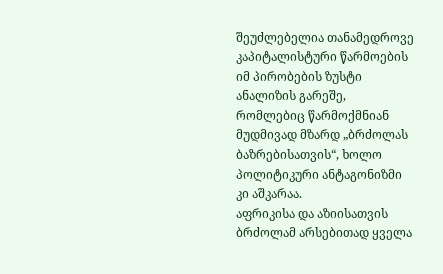შეუძლებელია თანამედროვე კაპიტალისტური წარმოების იმ პირობების ზუსტი ანალიზის გარეშე, რომლებიც წარმოქმნიან მუდმივად მზარდ „ბრძოლას ბაზრებისათვის“, ხოლო პოლიტიკური ანტაგონიზმი კი აშკარაა.
აფრიკისა და აზიისათვის ბრძოლამ არსებითად ყველა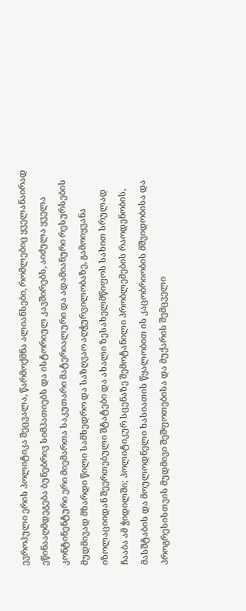ევროპული ერის პოლიტიკა შეცვალა, წარმოქმნა ალიანსები, რომლებიც ყველანაირად ეწინააღმდეგება ბუნებრივ სიმპათიებს და ისტორიულ კავშირებს, აიძულა ყველა კონტინენტური ერი მიემართა საკუთარი მატერიალური და ადამიანური რესურსების მუდმივად მზარდი წილი სამხედრო და საზღვაო აღჭურვილობაზე, გამოიყვანა იზოლაციიდან შეერთებული შტატები და ახალი ზესახელმწიფოს სახით სრულად ჩააბა ამ ჭიდილში; პოლიტიკურ სცენაზე შემოტანილი პრობლემების რაოდენობის, მასშტაბის და მოულოდნელი ხასიათის წყალობით ის კაცობრიობის მშვიდობისა და პროგრესისთვის მუდმივი შეშფოთებისა და მუქარის შემცველი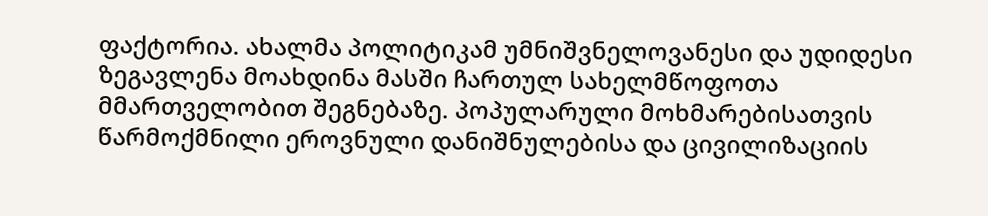ფაქტორია. ახალმა პოლიტიკამ უმნიშვნელოვანესი და უდიდესი ზეგავლენა მოახდინა მასში ჩართულ სახელმწოფოთა მმართველობით შეგნებაზე. პოპულარული მოხმარებისათვის წარმოქმნილი ეროვნული დანიშნულებისა და ცივილიზაციის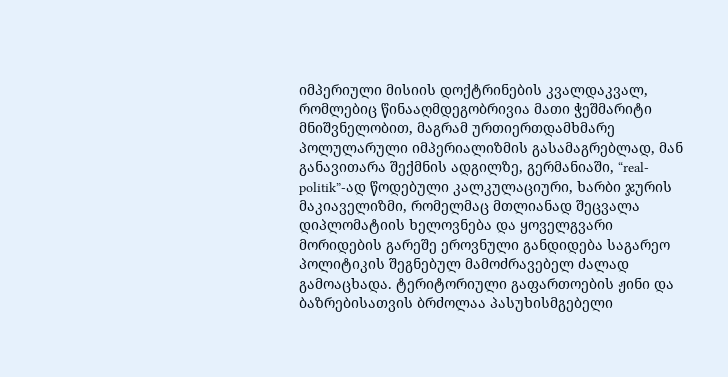იმპერიული მისიის დოქტრინების კვალდაკვალ, რომლებიც წინააღმდეგობრივია მათი ჭეშმარიტი მნიშვნელობით, მაგრამ ურთიერთდამხმარე პოლულარული იმპერიალიზმის გასამაგრებლად, მან განავითარა შექმნის ადგილზე, გერმანიაში, “real-politik”-ად წოდებული კალკულაციური, ხარბი ჯურის მაკიაველიზმი, რომელმაც მთლიანად შეცვალა დიპლომატიის ხელოვნება და ყოველგვარი მორიდების გარეშე ეროვნული განდიდება საგარეო პოლიტიკის შეგნებულ მამოძრავებელ ძალად გამოაცხადა. ტერიტორიული გაფართოების ჟინი და ბაზრებისათვის ბრძოლაა პასუხისმგებელი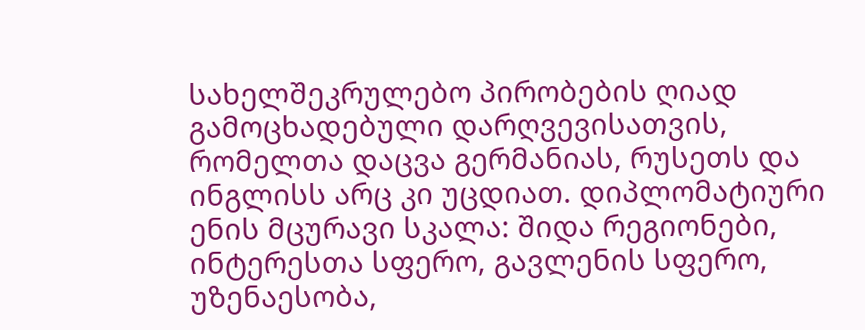სახელშეკრულებო პირობების ღიად გამოცხადებული დარღვევისათვის, რომელთა დაცვა გერმანიას, რუსეთს და ინგლისს არც კი უცდიათ. დიპლომატიური ენის მცურავი სკალა: შიდა რეგიონები, ინტერესთა სფერო, გავლენის სფერო, უზენაესობა,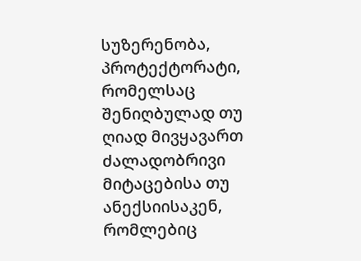სუზერენობა, პროტექტორატი, რომელსაც შენიღბულად თუ ღიად მივყავართ ძალადობრივი მიტაცებისა თუ ანექსიისაკენ, რომლებიც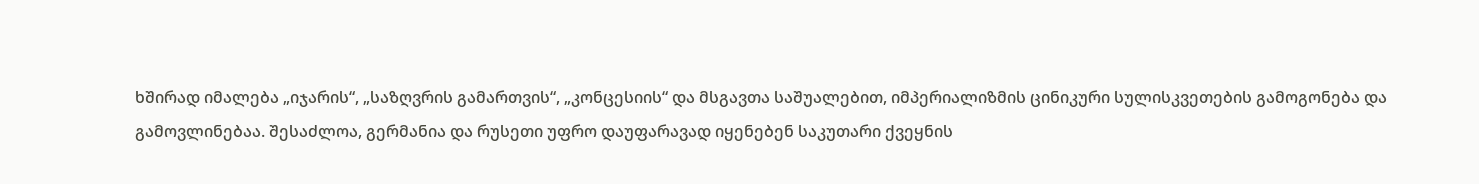ხშირად იმალება „იჯარის“, „საზღვრის გამართვის“, „კონცესიის“ და მსგავთა საშუალებით, იმპერიალიზმის ცინიკური სულისკვეთების გამოგონება და გამოვლინებაა. შესაძლოა, გერმანია და რუსეთი უფრო დაუფარავად იყენებენ საკუთარი ქვეყნის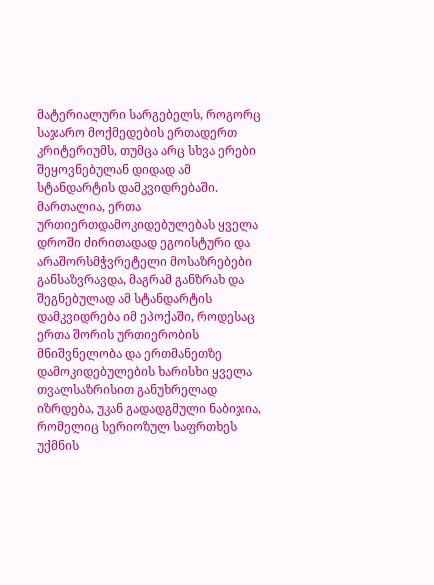მატერიალური სარგებელს, როგორც საჯარო მოქმედების ერთადერთ კრიტერიუმს, თუმცა არც სხვა ერები შეყოვნებულან დიდად ამ სტანდარტის დამკვიდრებაში. მართალია, ერთა ურთიერთდამოკიდებულებას ყველა დროში ძირითადად ეგოისტური და არაშორსმჭვრეტელი მოსაზრებები განსაზვრავდა, მაგრამ განზრახ და შეგნებულად ამ სტანდარტის დამკვიდრება იმ ეპოქაში, როდესაც ერთა შორის ურთიერობის მნიშვნელობა და ერთმანეთზე დამოკიდებულების ხარისხი ყველა თვალსაზრისით განუხრელად იზრდება, უკან გადადგმული ნაბიჯია, რომელიც სერიოზულ საფრთხეს უქმნის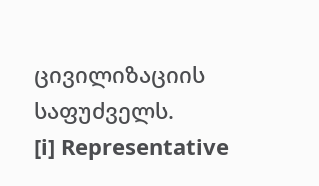ცივილიზაციის საფუძველს.
[i] Representative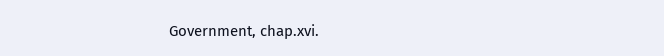Government, chap.xvi.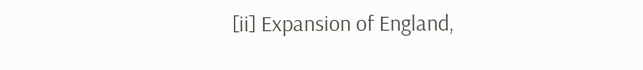[ii] Expansion of England,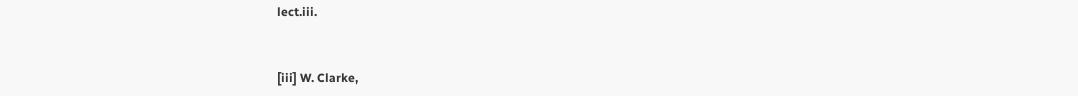lect.iii.


[iii] W. Clarke,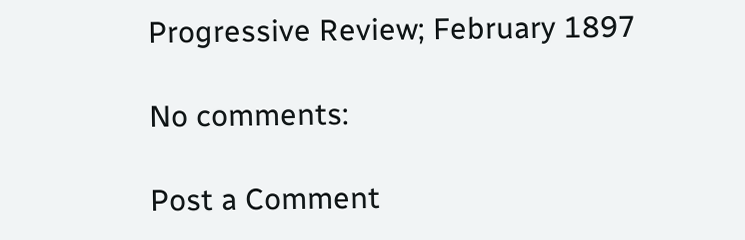Progressive Review; February 1897

No comments:

Post a Comment